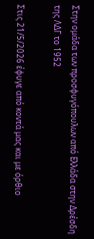Στην ομάδα των προσφυγόπουλων από Ελλάδα στην Δρέσδη της ΛΔΓ το 1952

Στις 21/5/2026 έφυγε από κοντά μας και με όρθιο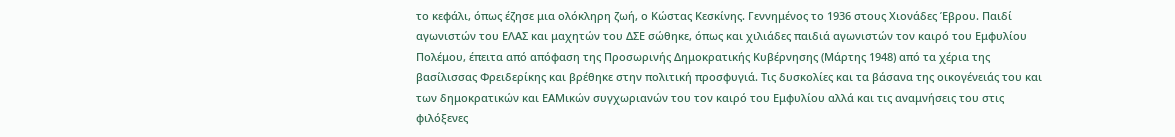το κεφάλι, όπως έζησε μια ολόκληρη ζωή, ο Κώστας Κεσκίνης. Γεννημένος το 1936 στους Χιονάδες Έβρου. Παιδί αγωνιστών του ΕΛΑΣ και μαχητών του ΔΣΕ σώθηκε, όπως και χιλιάδες παιδιά αγωνιστών τον καιρό του Εμφυλίου Πολέμου, έπειτα από απόφαση της Προσωρινής Δημοκρατικής Κυβέρνησης (Μάρτης 1948) από τα χέρια της βασίλισσας Φρειδερίκης και βρέθηκε στην πολιτική προσφυγιά. Τις δυσκολίες και τα βάσανα της οικογένειάς του και των δημοκρατικών και ΕΑΜικών συγχωριανών του τον καιρό του Εμφυλίου αλλά και τις αναμνήσεις του στις φιλόξενες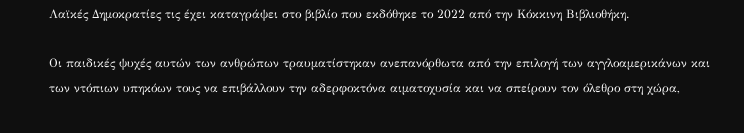Λαϊκές Δημοκρατίες τις έχει καταγράψει στο βιβλίο που εκδόθηκε το 2022 από την Κόκκινη Βιβλιοθήκη.

Οι παιδικές ψυχές αυτών των ανθρώπων τραυματίστηκαν ανεπανόρθωτα από την επιλογή των αγγλοαμερικάνων και των ντόπιων υπηκόων τους να επιβάλλουν την αδερφοκτόνα αιματοχυσία και να σπείρουν τον όλεθρο στη χώρα,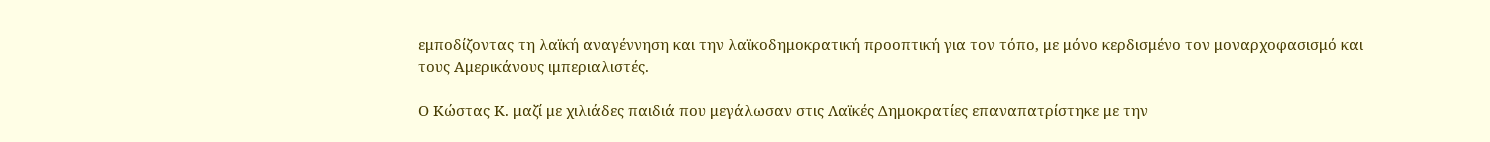εμποδίζοντας τη λαϊκή αναγέννηση και την λαϊκοδημοκρατική προοπτική για τον τόπο, με μόνο κερδισμένο τον μοναρχοφασισμό και τους Αμερικάνους ιμπεριαλιστές.

Ο Κώστας Κ. μαζί με χιλιάδες παιδιά που μεγάλωσαν στις Λαϊκές Δημοκρατίες επαναπατρίστηκε με την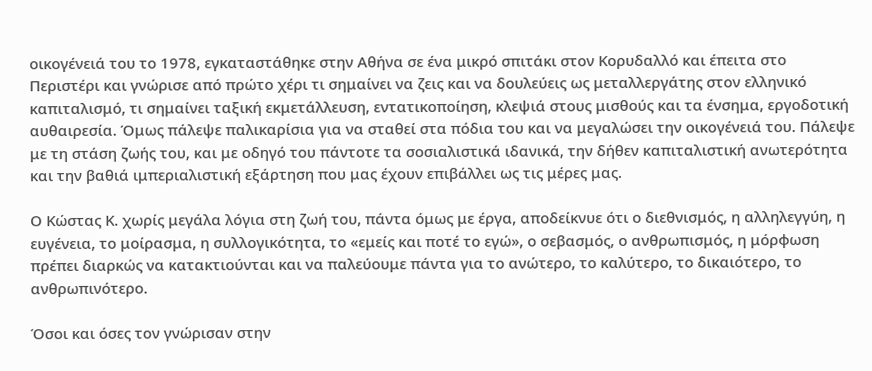οικογένειά του το 1978, εγκαταστάθηκε στην Αθήνα σε ένα μικρό σπιτάκι στον Κορυδαλλό και έπειτα στο Περιστέρι και γνώρισε από πρώτο χέρι τι σημαίνει να ζεις και να δουλεύεις ως μεταλλεργάτης στον ελληνικό καπιταλισμό, τι σημαίνει ταξική εκμετάλλευση, εντατικοποίηση, κλεψιά στους μισθούς και τα ένσημα, εργοδοτική αυθαιρεσία. Όμως πάλεψε παλικαρίσια για να σταθεί στα πόδια του και να μεγαλώσει την οικογένειά του. Πάλεψε με τη στάση ζωής του, και με οδηγό του πάντοτε τα σοσιαλιστικά ιδανικά, την δήθεν καπιταλιστική ανωτερότητα και την βαθιά ιμπεριαλιστική εξάρτηση που μας έχουν επιβάλλει ως τις μέρες μας.

Ο Κώστας Κ. χωρίς μεγάλα λόγια στη ζωή του, πάντα όμως με έργα, αποδείκνυε ότι ο διεθνισμός, η αλληλεγγύη, η ευγένεια, το μοίρασμα, η συλλογικότητα, το «εμείς και ποτέ το εγώ», ο σεβασμός, ο ανθρωπισμός, η μόρφωση πρέπει διαρκώς να κατακτιούνται και να παλεύουμε πάντα για το ανώτερο, το καλύτερο, το δικαιότερο, το ανθρωπινότερο.

Όσοι και όσες τον γνώρισαν στην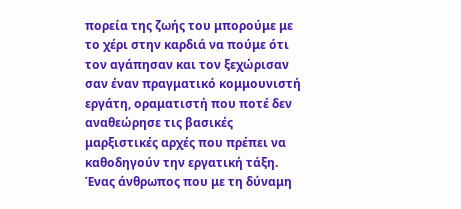πορεία της ζωής του μπορούμε με το χέρι στην καρδιά να πούμε ότι τον αγάπησαν και τον ξεχώρισαν σαν έναν πραγματικό κομμουνιστή εργάτη, οραματιστή που ποτέ δεν αναθεώρησε τις βασικές μαρξιστικές αρχές που πρέπει να καθοδηγούν την εργατική τάξη. Ένας άνθρωπος που με τη δύναμη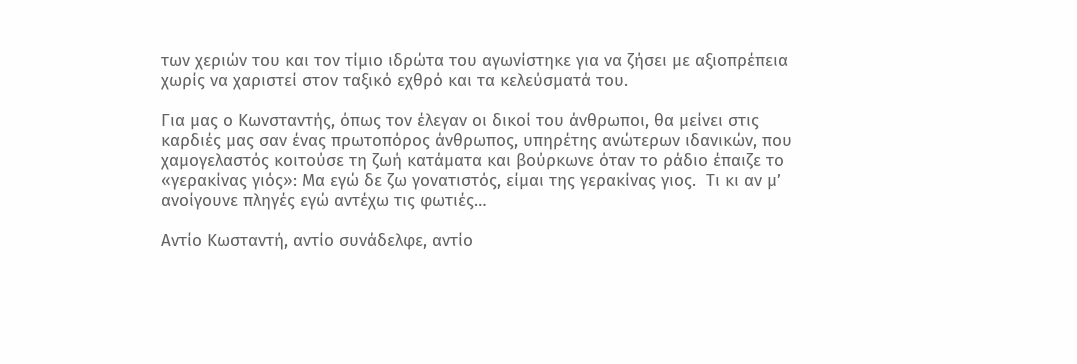των χεριών του και τον τίμιο ιδρώτα του αγωνίστηκε για να ζήσει με αξιοπρέπεια χωρίς να χαριστεί στον ταξικό εχθρό και τα κελεύσματά του.

Για μας ο Κωνσταντής, όπως τον έλεγαν οι δικοί του άνθρωποι, θα μείνει στις καρδιές μας σαν ένας πρωτοπόρος άνθρωπος, υπηρέτης ανώτερων ιδανικών, που χαμογελαστός κοιτούσε τη ζωή κατάματα και βούρκωνε όταν το ράδιο έπαιζε το «γερακίνας γιός»: Μα εγώ δε ζω γονατιστός, είμαι της γερακίνας γιος.  Τι κι αν μ’ ανοίγουνε πληγές εγώ αντέχω τις φωτιές…

Αντίο Κωσταντή, αντίο συνάδελφε, αντίο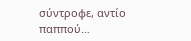σύντροφε, αντίο παππού…